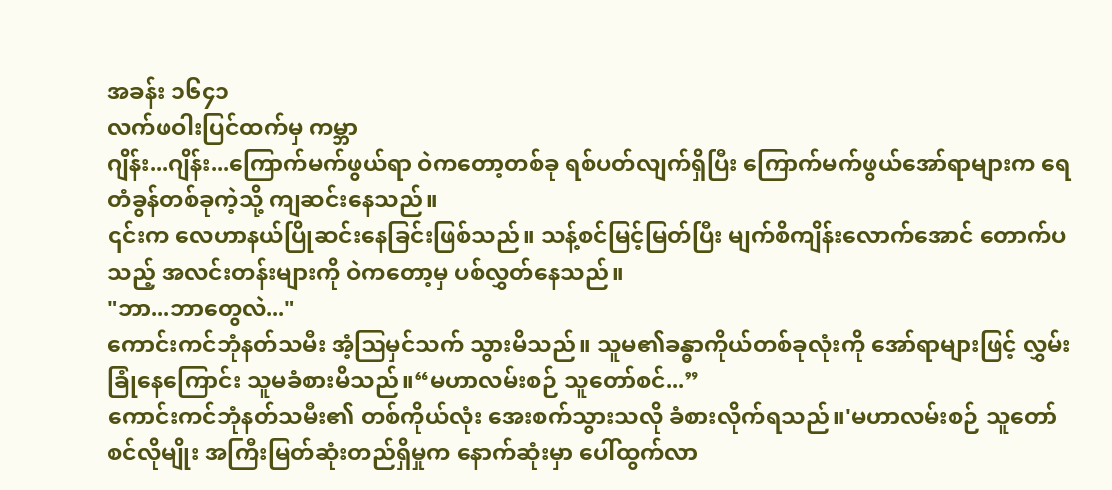အခန်း ၁၆၄၁
လက်ဖဝါးပြင်ထက်မှ ကမ္ဘာ
ဂျိန်း...ဂျိန်း...ကြောက်မက်ဖွယ်ရာ ဝဲကတော့တစ်ခု ရစ်ပတ်လျက်ရှိပြီး ကြောက်မက်ဖွယ်အော်ရာများက ရေတံခွန်တစ်ခုကဲ့သို့ ကျဆင်းနေသည်။
၎င်းက လေဟာနယ်ပြိုဆင်းနေခြင်းဖြစ်သည်။ သန့်စင်မြင့်မြတ်ပြီး မျက်စိကျိန်းလောက်အောင် တောက်ပသည့် အလင်းတန်းများကို ဝဲကတော့မှ ပစ်လွှတ်နေသည်။
"ဘာ...ဘာတွေလဲ..."
ကောင်းကင်ဘုံနတ်သမီး အံ့ဩမှင်သက် သွားမိသည်။ သူမ၏ခန္ဓာကိုယ်တစ်ခုလုံးကို အော်ရာများဖြင့် လွှမ်းခြုံနေကြောင်း သူမခံစားမိသည်။“မဟာလမ်းစဉ် သူတော်စင်...”
ကောင်းကင်ဘုံနတ်သမီး၏ တစ်ကိုယ်လုံး အေးစက်သွားသလို ခံစားလိုက်ရသည်။'မဟာလမ်းစဉ် သူတော်စင်လိုမျိုး အကြီးမြတ်ဆုံးတည်ရှိမှုက နောက်ဆုံးမှာ ပေါ်ထွက်လာ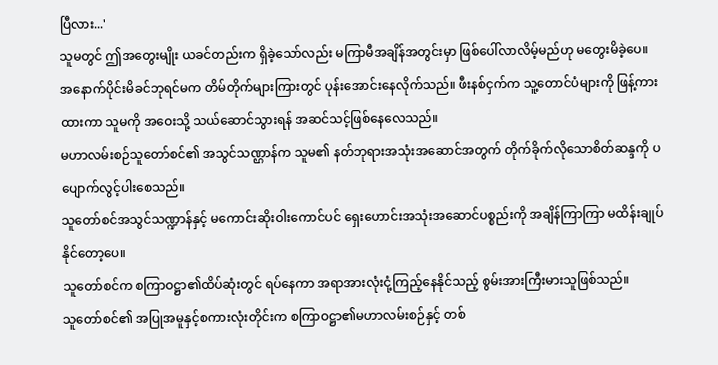ပြီလား...'
သူမတွင် ဤအတွေးမျိုး ယခင်တည်းက ရှိခဲ့သော်လည်း မကြာမီအချိန်အတွင်းမှာ ဖြစ်ပေါ်လာလိမ့်မည်ဟု မတွေးမိခဲ့ပေ။
အနောက်ပိုင်းမိခင်ဘုရင်မက တိမ်တိုက်များကြားတွင် ပုန်းအောင်းနေလိုက်သည်။ ဖီးနစ်ငှက်က သူ့တောင်ပံများကို ဖြန့်ကားထားကာ သူမကို အဝေးသို့ သယ်ဆောင်သွားရန် အဆင်သင့်ဖြစ်နေလေသည်။
မဟာလမ်းစဉ်သူတော်စင်၏ အသွင်သဏ္ဌာန်က သူမ၏ နတ်ဘုရားအသုံးအဆောင်အတွက် တိုက်ခိုက်လိုသောစိတ်ဆန္ဒကို ပပျောက်လွင့်ပါးစေသည်။
သူတော်စင်အသွင်သဏ္ဍာန်နှင့် မကောင်းဆိုးဝါးကောင်ပင် ရှေးဟောင်းအသုံးအဆောင်ပစ္စည်းကို အချိန်ကြာကြာ မထိန်းချုပ်နိုင်တော့ပေ။
သူတော်စင်က စကြာဝဋ္ဌာ၏ထိပ်ဆုံးတွင် ရပ်နေကာ အရာအားလုံးငုံ့ကြည့်နေနိုင်သည့် စွမ်းအားကြီးမားသူဖြစ်သည်။
သူတော်စင်၏ အပြုအမူနှင့်စကားလုံးတိုင်းက စကြာဝဋ္ဌာ၏မဟာလမ်းစဉ်နှင့် တစ်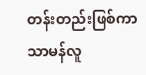တန်းတည်းဖြစ်ကာ သာမန်လူ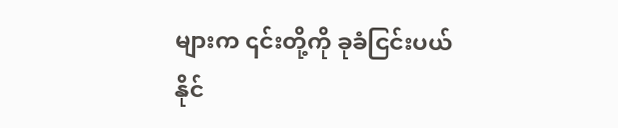များက ၎င်းတို့ကို ခုခံငြင်းပယ်နိုင်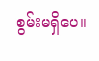စွမ်းမရှိပေ။